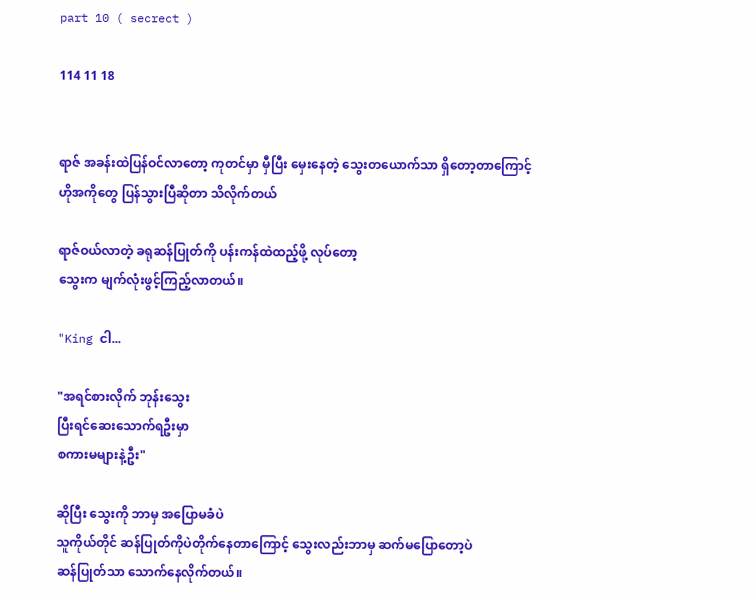part 10 ( secrect )

114 11 18


ရာဇ် အခန်းထဲပြန်ဝင်လာတော့ ကုတင်မှာ မှီပြီး မှေးနေတဲ့ သွေးတယောက်သာ ရှိတော့တာကြောင့်
ဟိုအကိုတွေ ပြန်သွားပြီဆိုတာ သိလိုက်တယ်

ရာဇ်ဝယ်လာတဲ့ ခရုဆန်ပြုတ်ကို ပန်းကန်ထဲထည့်ဖို့ လုပ်တော့
သွေးက မျက်လုံးဖွင့်ကြည့်လာတယ်။

"King ငါ...

"အရင်စားလိုက် ဘုန်းသွေး
ပြီးရင်ဆေးသောက်ရဦးမှာ
စကားမများနဲ့ဦး"

ဆိုပြီး သွေးကို ဘာမှ အပြောမခံပဲ
သူကိုယ်တိုင် ဆန်ပြုတ်ကိုပဲတိုက်နေတာကြောင့် သွေးလည်းဘာမှ ဆက်မပြောတော့ပဲ
ဆန်ပြုတ်သာ သောက်နေလိုက်တယ်။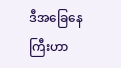ဒီအခြေနေကြီးဟာ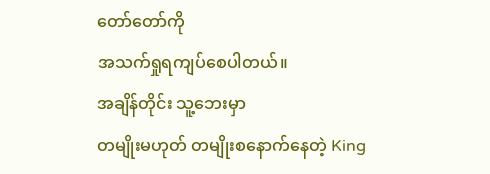တော်တော်ကို
အသက်ရှုရကျပ်စေပါတယ်။
အချိန်တိုင်း သူ့ဘေးမှာ
တမျိုးမဟုတ် တမျိုးစနောက်နေတဲ့ King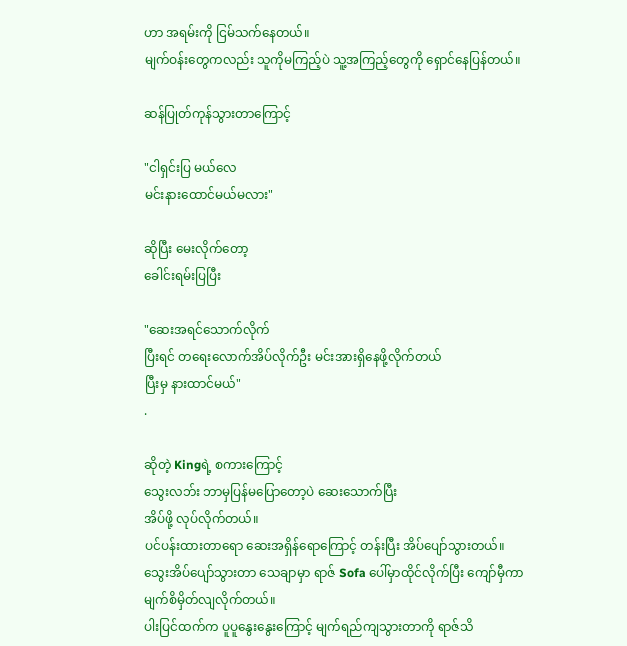ဟာ အရမ်းကို ငြမ်သက်နေတယ်။
မျက်ဝန်းတွေကလည်း သူကိုမကြည့်ပဲ သူ့အကြည့်တွေကို ရှောင်နေပြန်တယ်။

ဆန်ပြုတ်ကုန်သွားတာကြောင့်

"ငါရှင်းပြ မယ်လေ
မင်းနားထောင်မယ်မလား"

ဆိုပြီး မေးလိုက်တော့
ခေါင်းရမ်းပြပြီး

"ဆေးအရင်သောက်လိုက်
ပြီးရင် တရေးလောက်အိပ်လိုက်ဦး မင်းအားရှိနေဖို့လိုက်တယ်
ပြီးမှ နားထာင်မယ်"
.

ဆိုတဲ့ Kingရဲ့ စကားကြောင့်
သွေးလဘ်း ဘာမှပြန်မပြောတော့ပဲ ဆေးသောက်ပြီး
အိပ်ဖို့ လုပ်လိုက်တယ်။
ပင်ပန်းထားတာရော ဆေးအရှိန်ရောကြောင့် တန်းပြီး အိပ်ပျော်သွားတယ်။
သွေးအိပ်ပျော်သွားတာ သေချာမှာ ရာဇ် Sofa ပေါ်မှာထိုင်လိုက်ပြီး ကျော်မှီကာ မျက်စိမှိတ်လျလိုက်တယ်။
ပါးပြင်ထက်က ပူပူနွေးနွေးကြောင့် မျက်ရည်ကျသွားတာကို ရာဇ်သိ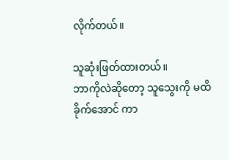လိုက်တယ်။

သူဆုံးဖြတ်ထားတယ်။
ဘာကိုလဲဆိုတော့ သူသွေးကို မထိခိုက်အောင် ကာ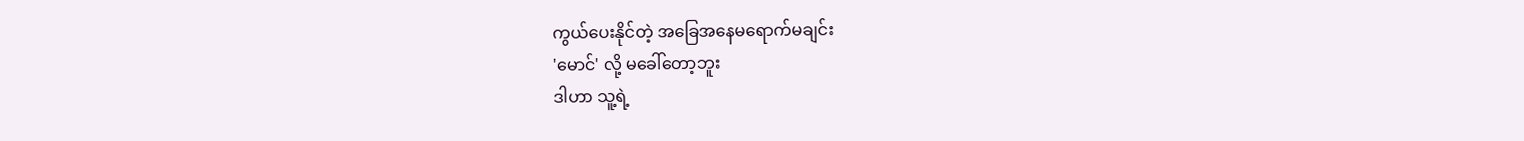ကွယ်ပေးနိုင်တဲ့ အခြေအနေမရောက်မချင်း
'မောင်' လို့ မခေါ်တော့ဘူး
ဒါဟာ သူ့ရဲ့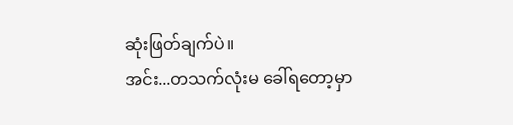ဆုံးဖြတ်ချက်ပဲ။
အင်း...တသက်လုံးမ ခေါ်ရတော့မှာ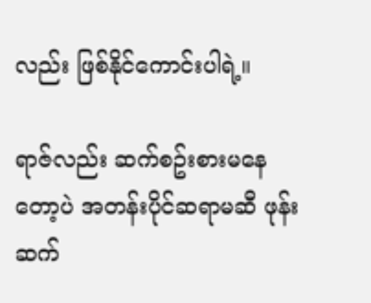လည်း ဖြစ်နိုင်ကောင်းပါရဲ့။

ရာဇ်လည်း ဆက်စဥ်းစားမနေတော့ပဲ အတန်းပိုင်ဆရာမဆီ ဖုန်းဆက်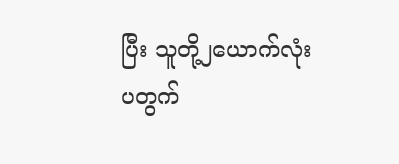ပြီး သူတို့၂ယောက်လုံး ပတွက်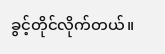ခွင့်တိုင်လိုက်တယ်။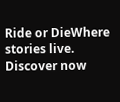Ride or DieWhere stories live. Discover now